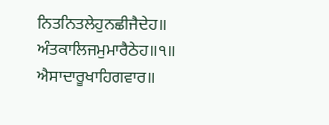ਨਿਤਨਿਤਲੇਹੁਨਛੀਜੈਦੇਹ॥
ਅੰਤਕਾਲਿਜਮੁਮਾਰੈਠੇਹ॥੧॥
ਐਸਾਦਾਰੂਖਾਹਿਗਵਾਰ॥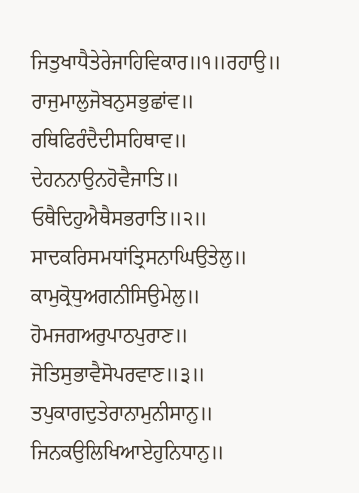ਜਿਤੁਖਾਧੈਤੇਰੇਜਾਹਿਵਿਕਾਰ॥੧॥ਰਹਾਉ॥
ਰਾਜੁਮਾਲੁਜੋਬਨੁਸਭੁਛਾਂਵ॥
ਰਥਿਫਿਰੰਦੈਦੀਸਹਿਥਾਵ॥
ਦੇਹਨਨਾਉਨਹੋਵੈਜਾਤਿ॥
ਓਥੈਦਿਹੁਐਥੈਸਭਰਾਤਿ॥੨॥
ਸਾਦਕਰਿਸਮਧਾਂਤ੍ਰਿਸਨਾਘਿਉਤੇਲੁ॥
ਕਾਮੁਕ੍ਰੋਧੁਅਗਨੀਸਿਉਮੇਲੁ॥
ਹੋਮਜਗਅਰੁਪਾਠਪੁਰਾਣ॥
ਜੋਤਿਸੁਭਾਵੈਸੋਪਰਵਾਣ॥੩॥
ਤਪੁਕਾਗਦੁਤੇਰਾਨਾਮੁਨੀਸਾਨੁ॥
ਜਿਨਕਉਲਿਖਿਆਏਹੁਨਿਧਾਨੁ॥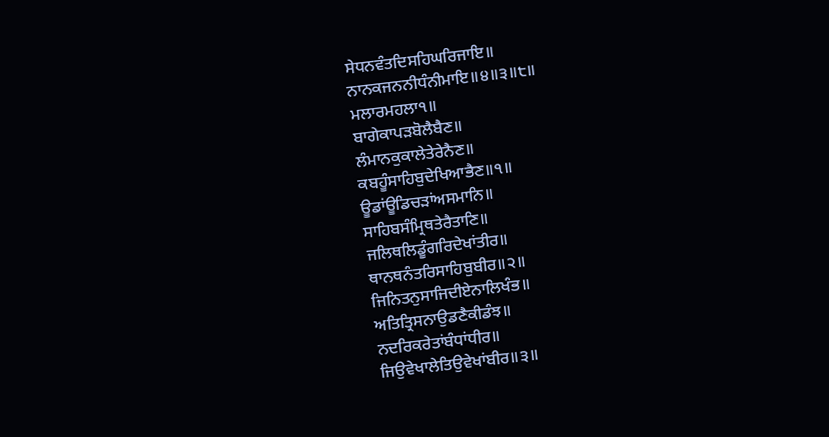ਸੇਧਨਵੰਤਦਿਸਹਿਘਰਿਜਾਇ॥
ਨਾਨਕਜਨਨੀਧੰਨੀਮਾਇ॥੪॥੩॥੮॥
ਮਲਾਰਮਹਲਾ੧॥
ਬਾਗੇਕਾਪੜਬੋਲੈਬੈਣ॥
ਲੰਮਾਨਕੁਕਾਲੇਤੇਰੇਨੈਣ॥
ਕਬਹੂੰਸਾਹਿਬੁਦੇਖਿਆਭੈਣ॥੧॥
ਊਡਾਂਊਡਿਚੜਾਂਅਸਮਾਨਿ॥
ਸਾਹਿਬਸੰਮ੍ਰਿਥਤੇਰੈਤਾਣਿ॥
ਜਲਿਥਲਿਡੂੰਗਰਿਦੇਖਾਂਤੀਰ॥
ਥਾਨਥਨੰਤਰਿਸਾਹਿਬੁਬੀਰ॥੨॥
ਜਿਨਿਤਨੁਸਾਜਿਦੀਏਨਾਲਿਖੰਭ॥
ਅਤਿਤ੍ਰਿਸਨਾਉਡਣੈਕੀਡੰਝ॥
ਨਦਰਿਕਰੇਤਾਂਬੰਧਾਂਧੀਰ॥
ਜਿਉਵੇਖਾਲੇਤਿਉਵੇਖਾਂਬੀਰ॥੩॥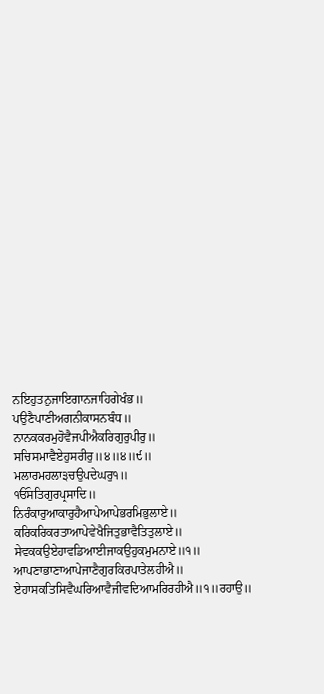ਨਇਹੁਤਨੁਜਾਇਗਾਨਜਾਹਿਗੇਖੰਭ॥
ਪਉਣੈਪਾਣੀਅਗਨੀਕਾਸਨਬੰਧ॥
ਨਾਨਕਕਰਮੁਹੋਵੈਜਪੀਐਕਰਿਗੁਰੁਪੀਰੁ॥
ਸਚਿਸਮਾਵੈਏਹੁਸਰੀਰੁ॥੪॥੪॥੯॥
ਮਲਾਰਮਹਲਾ੩ਚਉਪਦੇਘਰੁ੧॥
ੴਸਤਿਗੁਰਪ੍ਰਸਾਦਿ॥
ਨਿਰੰਕਾਰੁਆਕਾਰੁਹੈਆਪੇਆਪੇਭਰਮਿਭੁਲਾਏ॥
ਕਰਿਕਰਿਕਰਤਾਆਪੇਵੇਖੈਜਿਤੁਭਾਵੈਤਿਤੁਲਾਏ॥
ਸੇਵਕਕਉਏਹਾਵਡਿਆਈਜਾਕਉਹੁਕਮੁਮਨਾਏ॥੧॥
ਆਪਣਾਭਾਣਾਆਪੇਜਾਣੈਗੁਰਕਿਰਪਾਤੇਲਹੀਐ॥
ਏਹਾਸਕਤਿਸਿਵੈਘਰਿਆਵੈਜੀਵਦਿਆਮਰਿਰਹੀਐ॥੧॥ਰਹਾਉ॥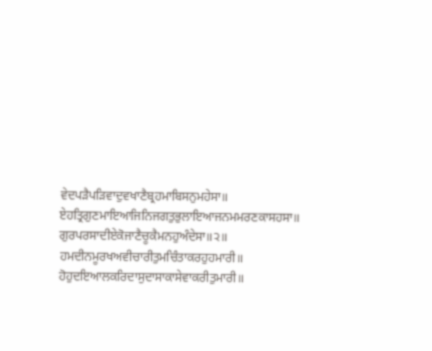ਵੇਦਪੜੈਪੜਿਵਾਦੁਵਖਾਣੈਬ੍ਰਹਮਾਬਿਸਨੁਮਹੇਸਾ॥
ਏਹਤ੍ਰਿਗੁਣਮਾਇਆਜਿਨਿਜਗਤੁਭੁਲਾਇਆਜਨਮਮਰਣਕਾਸਹਸਾ॥
ਗੁਰਪਰਸਾਦੀਏਕੋਜਾਣੈਚੂਕੈਮਨਹੁਅੰਦੇਸਾ॥੨॥
ਹਮਦੀਨਮੂਰਖਅਵੀਚਾਰੀਤੁਮਚਿੰਤਾਕਰਹੁਹਮਾਰੀ॥
ਹੋਹੁਦਇਆਲਕਰਿਦਾਸੁਦਾਸਾਕਾਸੇਵਾਕਰੀਤੁਮਾਰੀ॥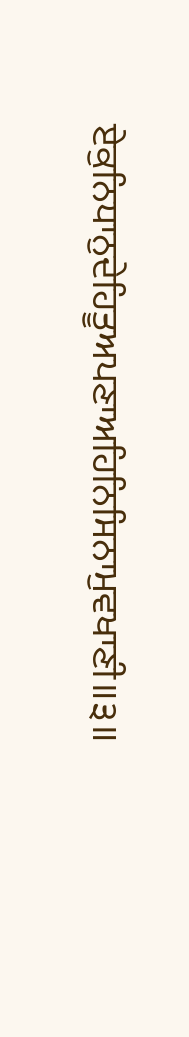ਏਕੁਨਿਧਾਨੁਦੇਹਿਤੂਅਪਣਾਅਹਿਨਿਸਿਨਾਮੁਵਖਾਣੀ॥੩॥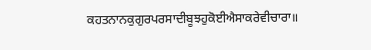ਕਹਤਨਾਨਕੁਗੁਰਪਰਸਾਦੀਬੂਝਹੁਕੋਈਐਸਾਕਰੇਵੀਚਾਰਾ॥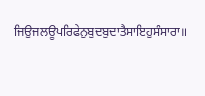ਜਿਉਜਲਊਪਰਿਫੇਨੁਬੁਦਬੁਦਾਤੈਸਾਇਹੁਸੰਸਾਰਾ॥